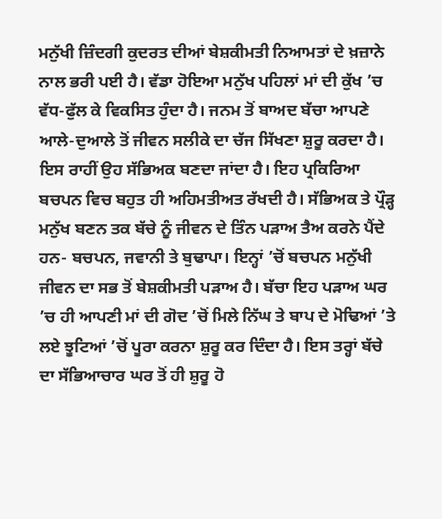ਮਨੁੱਖੀ ਜ਼ਿੰਦਗੀ ਕੁਦਰਤ ਦੀਆਂ ਬੇਸ਼ਕੀਮਤੀ ਨਿਆਮਤਾਂ ਦੇ ਖ਼ਜ਼ਾਨੇ ਨਾਲ ਭਰੀ ਪਈ ਹੈ। ਵੱਡਾ ਹੋਇਆ ਮਨੁੱਖ ਪਹਿਲਾਂ ਮਾਂ ਦੀ ਕੁੱਖ ’ਚ ਵੱਧ-ਫੁੱਲ ਕੇ ਵਿਕਸਿਤ ਹੁੰਦਾ ਹੈ। ਜਨਮ ਤੋਂ ਬਾਅਦ ਬੱਚਾ ਆਪਣੇ ਆਲੇ-ਦੁਆਲੇ ਤੋਂ ਜੀਵਨ ਸਲੀਕੇ ਦਾ ਚੱਜ ਸਿੱਖਣਾ ਸ਼ੁਰੂ ਕਰਦਾ ਹੈ। ਇਸ ਰਾਹੀਂ ਉਹ ਸੱਭਿਅਕ ਬਣਦਾ ਜਾਂਦਾ ਹੈ। ਇਹ ਪ੍ਰਕਿਰਿਆ ਬਚਪਨ ਵਿਚ ਬਹੁਤ ਹੀ ਅਹਿਮਤੀਅਤ ਰੱਖਦੀ ਹੈ। ਸੱਭਿਅਕ ਤੇ ਪ੍ਰੌੜ੍ਹ ਮਨੁੱਖ ਬਣਨ ਤਕ ਬੱਚੇ ਨੂੰ ਜੀਵਨ ਦੇ ਤਿੰਨ ਪੜਾਅ ਤੈਅ ਕਰਨੇ ਪੈਂਦੇ ਹਨ- ਬਚਪਨ, ਜਵਾਨੀ ਤੇ ਬੁਢਾਪਾ। ਇਨ੍ਹਾਂ ’ਚੋਂ ਬਚਪਨ ਮਨੁੱਖੀ ਜੀਵਨ ਦਾ ਸਭ ਤੋਂ ਬੇਸ਼ਕੀਮਤੀ ਪੜਾਅ ਹੈ। ਬੱਚਾ ਇਹ ਪੜਾਅ ਘਰ ’ਚ ਹੀ ਆਪਣੀ ਮਾਂ ਦੀ ਗੋਦ ’ਚੋਂ ਮਿਲੇ ਨਿੱਘ ਤੇ ਬਾਪ ਦੇ ਮੋਢਿਆਂ ’ਤੇ ਲਏ ਝੂਟਿਆਂ ’ਚੋਂ ਪੂਰਾ ਕਰਨਾ ਸ਼ੁਰੂ ਕਰ ਦਿੰਦਾ ਹੈ। ਇਸ ਤਰ੍ਹਾਂ ਬੱਚੇ ਦਾ ਸੱਭਿਆਚਾਰ ਘਰ ਤੋਂ ਹੀ ਸ਼ੁਰੂ ਹੋ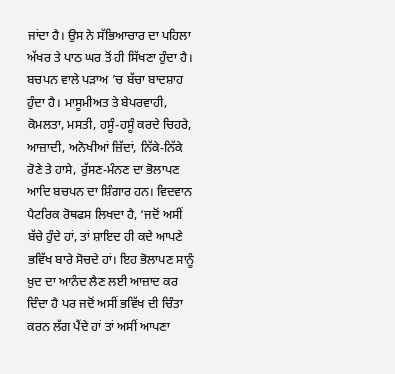ਜਾਂਦਾ ਹੈ। ਉਸ ਨੇ ਸੱਭਿਆਚਾਰ ਦਾ ਪਹਿਲਾ ਅੱਖਰ ਤੇ ਪਾਠ ਘਰ ਤੋਂ ਹੀ ਸਿੱਖਣਾ ਹੁੰਦਾ ਹੈ।
ਬਚਪਨ ਵਾਲੇ ਪੜਾਅ ’ਚ ਬੱਚਾ ਬਾਦਸ਼ਾਹ ਹੁੰਦਾ ਹੈ। ਮਾਸੂਮੀਅਤ ਤੇ ਬੇਪਰਵਾਹੀ, ਕੋਮਲਤਾ, ਮਸਤੀ, ਹਸੂੰ-ਹਸੂੰ ਕਰਦੇ ਚਿਹਰੇ, ਆਜ਼ਾਦੀ, ਅਨੋਖੀਆਂ ਜ਼ਿੱਦਾਂ, ਨਿੱਕੇ-ਨਿੱਕੇ ਰੋਣੇ ਤੇ ਹਾਸੇ, ਰੁੱਸਣ-ਮੰਨਣ ਦਾ ਭੋਲਾਪਣ ਆਦਿ ਬਚਪਨ ਦਾ ਸ਼ਿੰਗਾਰ ਹਨ। ਵਿਦਵਾਨ ਪੈਟਰਿਕ ਰੋਥਫਸ ਲਿਖਦਾ ਹੈ, ‘ਜਦੋਂ ਅਸੀਂ ਬੱਚੇ ਹੁੰਦੇ ਹਾਂ, ਤਾਂ ਸ਼ਾਇਦ ਹੀ ਕਦੇ ਆਪਣੇ ਭਵਿੱਖ ਬਾਰੇ ਸੋਚਦੇ ਹਾਂ। ਇਹ ਭੋਲਾਪਣ ਸਾਨੂੰ ਖ਼ੁਦ ਦਾ ਆਨੰਦ ਲੈਣ ਲਈ ਆਜ਼ਾਦ ਕਰ ਦਿੰਦਾ ਹੈ ਪਰ ਜਦੋਂ ਅਸੀਂ ਭਵਿੱਖ ਦੀ ਚਿੰਤਾ ਕਰਨ ਲੱਗ ਪੈਂਦੇ ਹਾਂ ਤਾਂ ਅਸੀਂ ਆਪਣਾ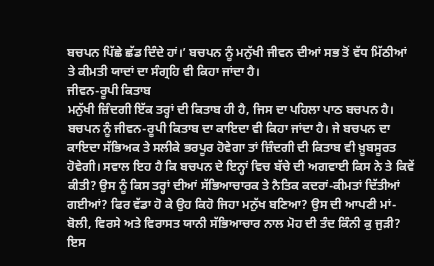ਬਚਪਨ ਪਿੱਛੇ ਛੱਡ ਦਿੰਦੇ ਹਾਂ।’ ਬਚਪਨ ਨੂੰ ਮਨੁੱਖੀ ਜੀਵਨ ਦੀਆਂ ਸਭ ਤੋਂ ਵੱਧ ਮਿੱਠੀਆਂ ਤੇ ਕੀਮਤੀ ਯਾਦਾਂ ਦਾ ਸੰਗ੍ਰਹਿ ਵੀ ਕਿਹਾ ਜਾਂਦਾ ਹੈ।
ਜੀਵਨ-ਰੂਪੀ ਕਿਤਾਬ
ਮਨੁੱਖੀ ਜ਼ਿੰਦਗੀ ਇੱਕ ਤਰ੍ਹਾਂ ਦੀ ਕਿਤਾਬ ਹੀ ਹੈ, ਜਿਸ ਦਾ ਪਹਿਲਾ ਪਾਠ ਬਚਪਨ ਹੈ। ਬਚਪਨ ਨੂੰ ਜੀਵਨ-ਰੂਪੀ ਕਿਤਾਬ ਦਾ ਕਾਇਦਾ ਵੀ ਕਿਹਾ ਜਾਂਦਾ ਹੈ। ਜੇ ਬਚਪਨ ਦਾ ਕਾਇਦਾ ਸੱਭਿਅਕ ਤੇ ਸਲੀਕੇ ਭਰਪੂਰ ਹੋਵੇਗਾ ਤਾਂ ਜ਼ਿੰਦਗੀ ਦੀ ਕਿਤਾਬ ਵੀ ਖ਼ੂਬਸੂਰਤ ਹੋਵੇਗੀ। ਸਵਾਲ ਇਹ ਹੈ ਕਿ ਬਚਪਨ ਦੇ ਇਨ੍ਹਾਂ ਵਿਚ ਬੱਚੇ ਦੀ ਅਗਵਾਈ ਕਿਸ ਨੇ ਤੇ ਕਿਵੇਂ ਕੀਤੀ? ਉਸ ਨੂੰ ਕਿਸ ਤਰ੍ਹਾਂ ਦੀਆਂ ਸੱਭਿਆਚਾਰਕ ਤੇ ਨੈਤਿਕ ਕਦਰਾਂ-ਕੀਮਤਾਂ ਦਿੱਤੀਆਂ ਗਈਆਂ? ਫਿਰ ਵੱਡਾ ਹੋ ਕੇ ਉਹ ਕਿਹੋ ਜਿਹਾ ਮਨੁੱਖ ਬਣਿਆ? ਉਸ ਦੀ ਆਪਣੀ ਮਾਂ-ਬੋਲੀ, ਵਿਰਸੇ ਅਤੇ ਵਿਰਾਸਤ ਯਾਨੀ ਸੱਭਿਆਚਾਰ ਨਾਲ ਮੋਹ ਦੀ ਤੰਦ ਕਿੰਨੀ ਕੁ ਜੁੜੀ? ਇਸ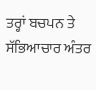ਤਰ੍ਹਾਂ ਬਚਪਨ ਤੇ ਸੱਭਿਆਚਾਰ ਅੰਤਰ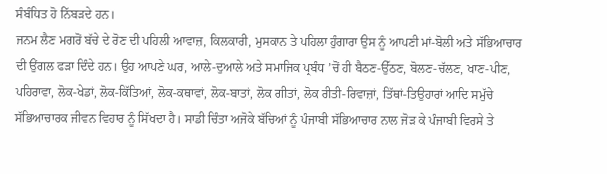ਸੰਬੰਧਿਤ ਹੋ ਨਿੱਬੜਦੇ ਹਨ।
ਜਨਮ ਲੈਣ ਮਗਰੋਂ ਬੱਚੇ ਦੇ ਰੋਣ ਦੀ ਪਹਿਲੀ ਆਵਾਜ਼, ਕਿਲਕਾਰੀ, ਮੁਸਕਾਨ ਤੇ ਪਹਿਲਾ ਹੁੰਗਾਰਾ ਉਸ ਨੂੰ ਆਪਣੀ ਮਾਂ-ਬੋਲੀ ਅਤੇ ਸੱਭਿਆਚਾਰ ਦੀ ਉਂਗਲ ਫੜਾ ਦਿੰਦੇ ਹਨ। ਉਹ ਆਪਣੇ ਘਰ, ਆਲੇ-ਦੁਆਲੇ ਅਤੇ ਸਮਾਜਿਕ ਪ੍ਰਬੰਧ ’ਚੋਂ ਹੀ ਬੈਠਣ-ਉੱਠਣ, ਬੋਲਣ-ਚੱਲਣ, ਖਾਣ-ਪੀਣ, ਪਹਿਰਾਵਾ, ਲੋਕ-ਖੇਡਾਂ, ਲੋਕ-ਕਿੱਤਿਆਂ, ਲੋਕ-ਕਥਾਵਾਂ, ਲੋਕ-ਬਾਤਾਂ, ਲੋਕ ਗੀਤਾਂ, ਲੋਕ ਰੀਤੀ-ਰਿਵਾਜ਼ਾਂ, ਤਿੱਥਾਂ-ਤਿਉਹਾਰਾਂ ਆਦਿ ਸਮੁੱਚੇ ਸੱਭਿਆਚਾਰਕ ਜੀਵਨ ਵਿਹਾਰ ਨੂੰ ਸਿੱਖਦਾ ਹੈ। ਸਾਡੀ ਚਿੰਤਾ ਅਜੋਕੇ ਬੱਚਿਆਂ ਨੂੰ ਪੰਜਾਬੀ ਸੱਭਿਆਚਾਰ ਨਾਲ ਜੋੜ ਕੇ ਪੰਜਾਬੀ ਵਿਰਸੇ ਤੇ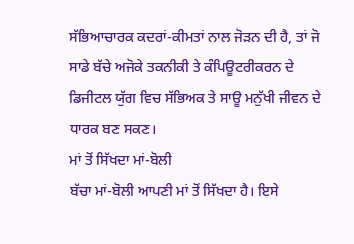ਸੱਭਿਆਚਾਰਕ ਕਦਰਾਂ-ਕੀਮਤਾਂ ਨਾਲ ਜੋੜਨ ਦੀ ਹੈ, ਤਾਂ ਜੋ ਸਾਡੇ ਬੱਚੇ ਅਜੋਕੇ ਤਕਨੀਕੀ ਤੇ ਕੰਪਿਊਟਰੀਕਰਨ ਦੇ ਡਿਜੀਟਲ ਯੁੱਗ ਵਿਚ ਸੱਭਿਅਕ ਤੇ ਸਾਊ ਮਨੁੱਖੀ ਜੀਵਨ ਦੇ ਧਾਰਕ ਬਣ ਸਕਣ।
ਮਾਂ ਤੋਂ ਸਿੱਖਦਾ ਮਾਂ-ਬੋਲੀ
ਬੱਚਾ ਮਾਂ-ਬੋਲੀ ਆਪਣੀ ਮਾਂ ਤੋਂ ਸਿੱਖਦਾ ਹੈ। ਇਸੇ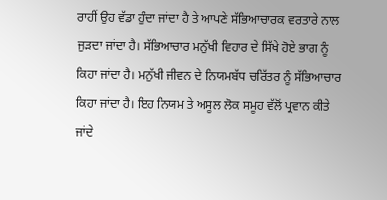ਰਾਹੀਂ ਉਹ ਵੱਡਾ ਹੁੰਦਾ ਜਾਂਦਾ ਹੈ ਤੇ ਆਪਣੇ ਸੱਭਿਆਚਾਰਕ ਵਰਤਾਰੇ ਨਾਲ ਜੁੜਦਾ ਜਾਂਦਾ ਹੈ। ਸੱਭਿਆਚਾਰ ਮਨੁੱਖੀ ਵਿਹਾਰ ਦੇ ਸਿੱਖੇ ਹੋਏ ਭਾਗ ਨੂੰ ਕਿਹਾ ਜਾਂਦਾ ਹੈ। ਮਨੁੱਖੀ ਜੀਵਨ ਦੇ ਨਿਯਮਬੱਧ ਚਰਿੱਤਰ ਨੂੰ ਸੱਭਿਆਚਾਰ ਕਿਹਾ ਜਾਂਦਾ ਹੈ। ਇਹ ਨਿਯਮ ਤੇ ਅਸੂਲ ਲੋਕ ਸਮੂਹ ਵੱਲੋਂ ਪ੍ਰਵਾਨ ਕੀਤੇ ਜਾਂਦੇ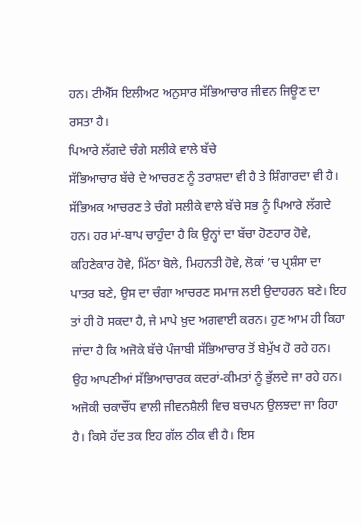ਹਨ। ਟੀਐੱਸ ਇਲੀਅਟ ਅਨੁਸਾਰ ਸੱਭਿਆਚਾਰ ਜੀਵਨ ਜਿਊਣ ਦਾ ਰਸਤਾ ਹੈ।
ਪਿਆਰੇ ਲੱਗਦੇ ਚੰਗੇ ਸਲੀਕੇ ਵਾਲੇ ਬੱਚੇ
ਸੱਭਿਆਚਾਰ ਬੱਚੇ ਦੇ ਆਚਰਣ ਨੂੰ ਤਰਾਸ਼ਦਾ ਵੀ ਹੈ ਤੇ ਸ਼ਿੰਗਾਰਦਾ ਵੀ ਹੈ। ਸੱਭਿਅਕ ਆਚਰਣ ਤੇ ਚੰਗੇ ਸਲੀਕੇ ਵਾਲੇ ਬੱਚੇ ਸਭ ਨੂੰ ਪਿਆਰੇ ਲੱਗਦੇ ਹਨ। ਹਰ ਮਾਂ-ਬਾਪ ਚਾਹੁੰਦਾ ਹੈ ਕਿ ਉਨ੍ਹਾਂ ਦਾ ਬੱਚਾ ਹੋਣਹਾਰ ਹੋਵੇ, ਕਹਿਣੇਕਾਰ ਹੋਵੇ, ਮਿੱਠਾ ਬੋਲੇ, ਮਿਹਨਤੀ ਹੋਵੇ, ਲੋਕਾਂ ’ਚ ਪ੍ਰਸ਼ੰਸਾ ਦਾ ਪਾਤਰ ਬਣੇ, ਉਸ ਦਾ ਚੰਗਾ ਆਚਰਣ ਸਮਾਜ ਲਈ ਉਦਾਹਰਨ ਬਣੇ। ਇਹ ਤਾਂ ਹੀ ਹੋ ਸਕਦਾ ਹੈ, ਜੇ ਮਾਪੇ ਖ਼ੁਦ ਅਗਵਾਈ ਕਰਨ। ਹੁਣ ਆਮ ਹੀ ਕਿਹਾ ਜਾਂਦਾ ਹੈ ਕਿ ਅਜੋਕੇ ਬੱਚੇ ਪੰਜਾਬੀ ਸੱਭਿਆਚਾਰ ਤੋਂ ਬੇਮੁੱਖ ਹੋ ਰਹੇ ਹਨ। ਉਹ ਆਪਣੀਆਂ ਸੱਭਿਆਚਾਰਕ ਕਦਰਾਂ-ਕੀਮਤਾਂ ਨੂੰ ਭੁੱਲਦੇ ਜਾ ਰਹੇ ਹਨ। ਅਜੋਕੀ ਚਕਾਚੌਂਧ ਵਾਲੀ ਜੀਵਨਸ਼ੈਲੀ ਵਿਚ ਬਚਪਨ ਉਲਝਦਾ ਜਾ ਰਿਹਾ ਹੈ। ਕਿਸੇ ਹੱਦ ਤਕ ਇਹ ਗੱਲ ਠੀਕ ਵੀ ਹੈ। ਇਸ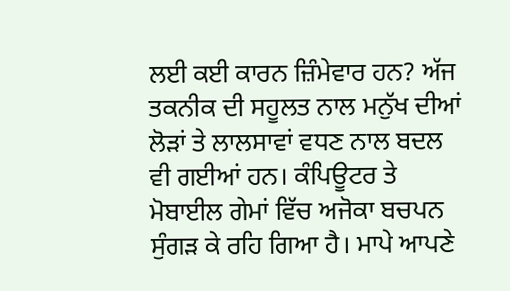ਲਈ ਕਈ ਕਾਰਨ ਜ਼ਿੰਮੇਵਾਰ ਹਨ? ਅੱਜ ਤਕਨੀਕ ਦੀ ਸਹੂਲਤ ਨਾਲ ਮਨੁੱਖ ਦੀਆਂ ਲੋੜਾਂ ਤੇ ਲਾਲਸਾਵਾਂ ਵਧਣ ਨਾਲ ਬਦਲ ਵੀ ਗਈਆਂ ਹਨ। ਕੰਪਿਊਟਰ ਤੇ ਮੋਬਾਈਲ ਗੇਮਾਂ ਵਿੱਚ ਅਜੋਕਾ ਬਚਪਨ ਸੁੰਗੜ ਕੇ ਰਹਿ ਗਿਆ ਹੈ। ਮਾਪੇ ਆਪਣੇ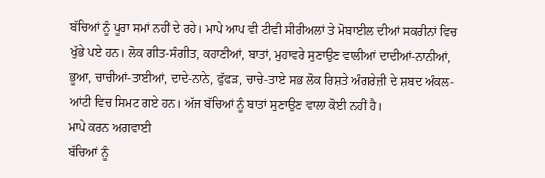ਬੱਚਿਆਂ ਨੂੰ ਪੂਰਾ ਸਮਾਂ ਨਹੀਂ ਦੇ ਰਹੇ। ਮਾਪੇ ਆਪ ਵੀ ਟੀਵੀ ਸੀਰੀਅਲਾਂ ਤੇ ਮੋਬਾਈਲ ਦੀਆਂ ਸਕਰੀਨਾਂ ਵਿਚ ਖੁੱਭੇ ਪਏ ਹਨ। ਲੋਕ ਗੀਤ-ਸੰਗੀਤ, ਕਹਾਣੀਆਂ, ਬਾਤਾਂ, ਮੁਹਾਵਰੇ ਸੁਣਾਉਣ ਵਾਲੀਆਂ ਦਾਦੀਆਂ-ਨਾਨੀਆਂ, ਭੂਆ, ਚਾਚੀਆਂ-ਤਾਈਆਂ, ਦਾਦੇ-ਨਾਨੇ, ਫੁੱਫੜ, ਚਾਚੇ-ਤਾਏ ਸਭ ਲੋਕ ਰਿਸ਼ਤੇ ਅੰਗਰੇਜ਼ੀ ਦੇ ਸ਼ਬਦ ਅੰਕਲ-ਆਂਟੀ ਵਿਚ ਸਿਮਟ ਗਏ ਹਨ। ਅੱਜ ਬੱਚਿਆਂ ਨੂੰ ਬਾਤਾਂ ਸੁਣਾਉਣ ਵਾਲਾ ਕੋਈ ਨਹੀਂ ਹੈ।
ਮਾਪੇ ਕਰਨ ਅਗਵਾਈ
ਬੱਚਿਆਂ ਨੂੰ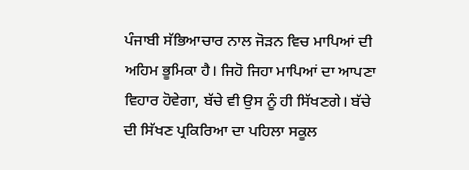ਪੰਜਾਬੀ ਸੱਭਿਆਚਾਰ ਨਾਲ ਜੋੜਨ ਵਿਚ ਮਾਪਿਆਂ ਦੀ ਅਹਿਮ ਭੂਮਿਕਾ ਹੈ। ਜਿਹੋ ਜਿਹਾ ਮਾਪਿਆਂ ਦਾ ਆਪਣਾ ਵਿਹਾਰ ਹੋਵੇਗਾ, ਬੱਚੇ ਵੀ ਉਸ ਨੂੰ ਹੀ ਸਿੱਖਣਗੇ। ਬੱਚੇ ਦੀ ਸਿੱਖਣ ਪ੍ਰਕਿਰਿਆ ਦਾ ਪਹਿਲਾ ਸਕੂਲ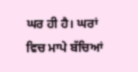ਘਰ ਹੀ ਹੈ। ਘਰਾਂ ਵਿਚ ਮਾਪੇ ਬੱਚਿਆਂ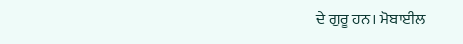ਦੇ ਗੁਰੂ ਹਨ। ਮੋਬਾਈਲ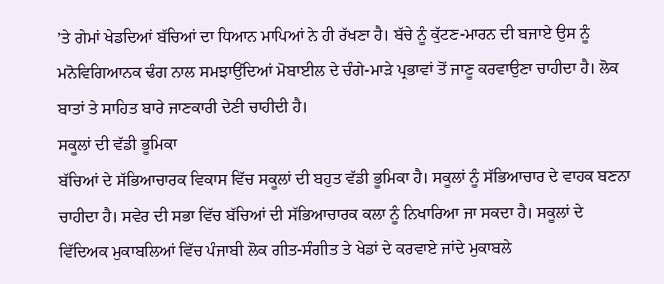’ਤੇ ਗੇਮਾਂ ਖੇਡਦਿਆਂ ਬੱਚਿਆਂ ਦਾ ਧਿਆਨ ਮਾਪਿਆਂ ਨੇ ਹੀ ਰੱਖਣਾ ਹੈ। ਬੱਚੇ ਨੂੰ ਕੁੱਟਣ-ਮਾਰਨ ਦੀ ਬਜਾਏ ਉਸ ਨੂੰ ਮਨੋਵਿਗਿਆਨਕ ਢੰਗ ਨਾਲ ਸਮਝਾਉਂਦਿਆਂ ਮੋਬਾਈਲ ਦੇ ਚੰਗੇ-ਮਾੜੇ ਪ੍ਰਭਾਵਾਂ ਤੋਂ ਜਾਣੂ ਕਰਵਾਉਣਾ ਚਾਹੀਦਾ ਹੈ। ਲੋਕ ਬਾਤਾਂ ਤੇ ਸਾਹਿਤ ਬਾਰੇ ਜਾਣਕਾਰੀ ਦੇਣੀ ਚਾਹੀਦੀ ਹੈ।
ਸਕੂਲਾਂ ਦੀ ਵੱਡੀ ਭੂਮਿਕਾ
ਬੱਚਿਆਂ ਦੇ ਸੱਭਿਆਚਾਰਕ ਵਿਕਾਸ ਵਿੱਚ ਸਕੂਲਾਂ ਦੀ ਬਹੁਤ ਵੱਡੀ ਭੂਮਿਕਾ ਹੈ। ਸਕੂਲਾਂ ਨੂੰ ਸੱਭਿਆਚਾਰ ਦੇ ਵਾਹਕ ਬਣਨਾ ਚਾਹੀਦਾ ਹੈ। ਸਵੇਰ ਦੀ ਸਭਾ ਵਿੱਚ ਬੱਚਿਆਂ ਦੀ ਸੱਭਿਆਚਾਰਕ ਕਲਾ ਨੂੰ ਨਿਖਾਰਿਆ ਜਾ ਸਕਦਾ ਹੈ। ਸਕੂਲਾਂ ਦੇ ਵਿੱਦਿਅਕ ਮੁਕਾਬਲਿਆਂ ਵਿੱਚ ਪੰਜਾਬੀ ਲੋਕ ਗੀਤ-ਸੰਗੀਤ ਤੇ ਖੇਡਾਂ ਦੇ ਕਰਵਾਏ ਜਾਂਦੇ ਮੁਕਾਬਲੇ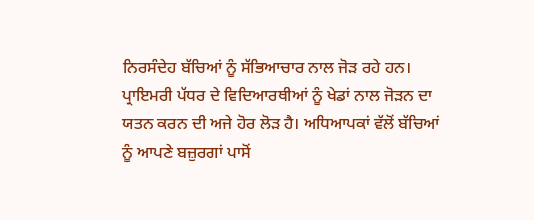ਨਿਰਸੰਦੇਹ ਬੱਚਿਆਂ ਨੂੰ ਸੱਭਿਆਚਾਰ ਨਾਲ ਜੋੜ ਰਹੇ ਹਨ। ਪ੍ਰਾਇਮਰੀ ਪੱਧਰ ਦੇ ਵਿਦਿਆਰਥੀਆਂ ਨੂੰ ਖੇਡਾਂ ਨਾਲ ਜੋੜਨ ਦਾ ਯਤਨ ਕਰਨ ਦੀ ਅਜੇ ਹੋਰ ਲੋੜ ਹੈ। ਅਧਿਆਪਕਾਂ ਵੱਲੋਂ ਬੱਚਿਆਂ ਨੂੰ ਆਪਣੇ ਬਜ਼ੁਰਗਾਂ ਪਾਸੋਂ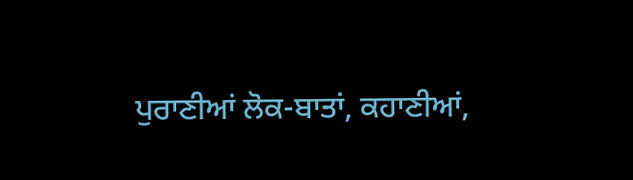ਪੁਰਾਣੀਆਂ ਲੋਕ-ਬਾਤਾਂ, ਕਹਾਣੀਆਂ,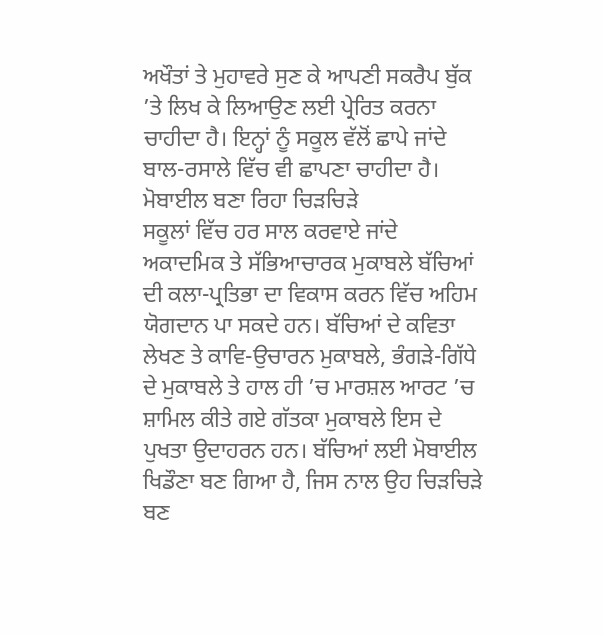ਅਖੌਤਾਂ ਤੇ ਮੁਹਾਵਰੇ ਸੁਣ ਕੇ ਆਪਣੀ ਸਕਰੈਪ ਬੁੱਕ ’ਤੇ ਲਿਖ ਕੇ ਲਿਆਉਣ ਲਈ ਪ੍ਰੇਰਿਤ ਕਰਨਾ ਚਾਹੀਦਾ ਹੈ। ਇਨ੍ਹਾਂ ਨੂੰ ਸਕੂਲ ਵੱਲੋਂ ਛਾਪੇ ਜਾਂਦੇ ਬਾਲ-ਰਸਾਲੇ ਵਿੱਚ ਵੀ ਛਾਪਣਾ ਚਾਹੀਦਾ ਹੈ।
ਮੋਬਾਈਲ ਬਣਾ ਰਿਹਾ ਚਿੜਚਿੜੇ
ਸਕੂਲਾਂ ਵਿੱਚ ਹਰ ਸਾਲ ਕਰਵਾਏ ਜਾਂਦੇ ਅਕਾਦਮਿਕ ਤੇ ਸੱਭਿਆਚਾਰਕ ਮੁਕਾਬਲੇ ਬੱਚਿਆਂ ਦੀ ਕਲਾ-ਪ੍ਰਤਿਭਾ ਦਾ ਵਿਕਾਸ ਕਰਨ ਵਿੱਚ ਅਹਿਮ ਯੋਗਦਾਨ ਪਾ ਸਕਦੇ ਹਨ। ਬੱਚਿਆਂ ਦੇ ਕਵਿਤਾ ਲੇਖਣ ਤੇ ਕਾਵਿ-ਉਚਾਰਨ ਮੁਕਾਬਲੇ, ਭੰਗੜੇ-ਗਿੱਧੇ ਦੇ ਮੁਕਾਬਲੇ ਤੇ ਹਾਲ ਹੀ ’ਚ ਮਾਰਸ਼ਲ ਆਰਟ ’ਚ ਸ਼ਾਮਿਲ ਕੀਤੇ ਗਏ ਗੱਤਕਾ ਮੁਕਾਬਲੇ ਇਸ ਦੇ ਪੁਖਤਾ ਉਦਾਹਰਨ ਹਨ। ਬੱਚਿਆਂ ਲਈ ਮੋਬਾਈਲ ਖਿਡੌਣਾ ਬਣ ਗਿਆ ਹੈ, ਜਿਸ ਨਾਲ ਉਹ ਚਿੜਚਿੜੇ ਬਣ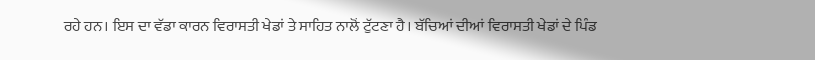ਰਹੇ ਹਨ। ਇਸ ਦਾ ਵੱਡਾ ਕਾਰਨ ਵਿਰਾਸਤੀ ਖੇਡਾਂ ਤੇ ਸਾਹਿਤ ਨਾਲੋਂ ਟੁੱਟਣਾ ਹੈ। ਬੱਚਿਆਂ ਦੀਆਂ ਵਿਰਾਸਤੀ ਖੇਡਾਂ ਦੇ ਪਿੰਡ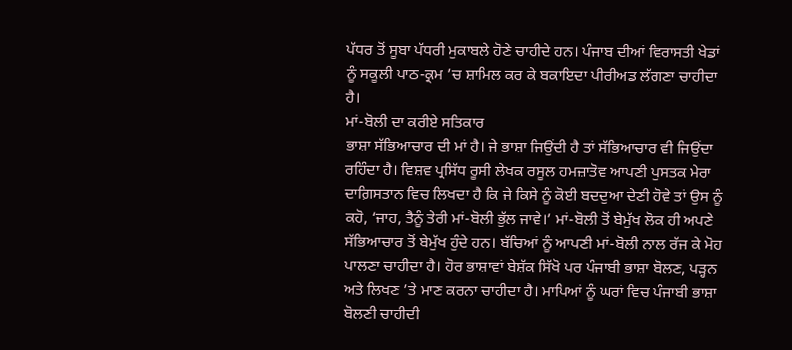ਪੱਧਰ ਤੋਂ ਸੂਬਾ ਪੱਧਰੀ ਮੁਕਾਬਲੇ ਹੋਣੇ ਚਾਹੀਦੇ ਹਨ। ਪੰਜਾਬ ਦੀਆਂ ਵਿਰਾਸਤੀ ਖੇਡਾਂ ਨੂੰ ਸਕੂਲੀ ਪਾਠ-ਕ੍ਰਮ ’ਚ ਸ਼ਾਮਿਲ ਕਰ ਕੇ ਬਕਾਇਦਾ ਪੀਰੀਅਡ ਲੱਗਣਾ ਚਾਹੀਦਾ ਹੈ।
ਮਾਂ-ਬੋਲੀ ਦਾ ਕਰੀਏ ਸਤਿਕਾਰ
ਭਾਸ਼ਾ ਸੱਭਿਆਚਾਰ ਦੀ ਮਾਂ ਹੈ। ਜੇ ਭਾਸ਼ਾ ਜਿਉਂਦੀ ਹੈ ਤਾਂ ਸੱਭਿਆਚਾਰ ਵੀ ਜਿਉਂਦਾ ਰਹਿੰਦਾ ਹੈ। ਵਿਸ਼ਵ ਪ੍ਰਸਿੱਧ ਰੂਸੀ ਲੇਖਕ ਰਸੂਲ ਹਮਜ਼ਾਤੋਵ ਆਪਣੀ ਪੁਸਤਕ ਮੇਰਾ ਦਾਗ਼ਿਸਤਾਨ ਵਿਚ ਲਿਖਦਾ ਹੈ ਕਿ ਜੇ ਕਿਸੇ ਨੂੰ ਕੋਈ ਬਦਦੁਆ ਦੇਣੀ ਹੋਵੇ ਤਾਂ ਉਸ ਨੂੰ ਕਹੋ, ‘ਜਾਹ, ਤੈਨੂੰ ਤੇਰੀ ਮਾਂ-ਬੋਲੀ ਭੁੱਲ ਜਾਵੇ।’ ਮਾਂ-ਬੋਲੀ ਤੋਂ ਬੇਮੁੱਖ ਲੋਕ ਹੀ ਅਪਣੇ ਸੱਭਿਆਚਾਰ ਤੋਂ ਬੇਮੁੱਖ ਹੁੰਦੇ ਹਨ। ਬੱਚਿਆਂ ਨੂੰ ਆਪਣੀ ਮਾਂ-ਬੋਲੀ ਨਾਲ ਰੱਜ ਕੇ ਮੋਹ ਪਾਲਣਾ ਚਾਹੀਦਾ ਹੈ। ਹੋਰ ਭਾਸ਼ਾਵਾਂ ਬੇਸ਼ੱਕ ਸਿੱਖੋ ਪਰ ਪੰਜਾਬੀ ਭਾਸ਼ਾ ਬੋਲਣ, ਪੜ੍ਹਨ ਅਤੇ ਲਿਖਣ ’ਤੇ ਮਾਣ ਕਰਨਾ ਚਾਹੀਦਾ ਹੈ। ਮਾਪਿਆਂ ਨੂੰ ਘਰਾਂ ਵਿਚ ਪੰਜਾਬੀ ਭਾਸ਼ਾ ਬੋਲਣੀ ਚਾਹੀਦੀ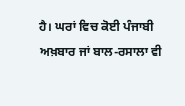ਹੈ। ਘਰਾਂ ਵਿਚ ਕੋਈ ਪੰਜਾਬੀ ਅਖ਼ਬਾਰ ਜਾਂ ਬਾਲ-ਰਸਾਲਾ ਵੀ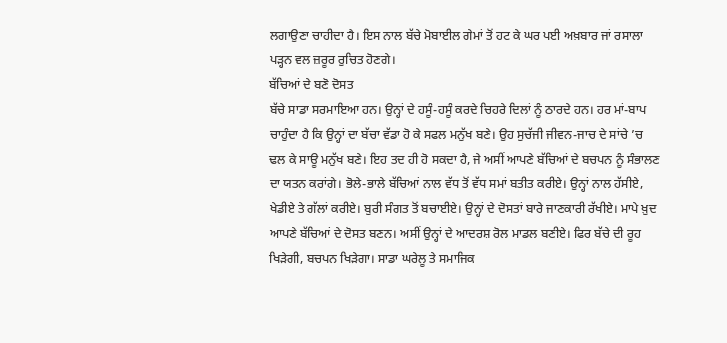ਲਗਾਉਣਾ ਚਾਹੀਦਾ ਹੈ। ਇਸ ਨਾਲ ਬੱਚੇ ਮੋਬਾਈਲ ਗੇਮਾਂ ਤੋਂ ਹਟ ਕੇ ਘਰ ਪਈ ਅਖ਼ਬਾਰ ਜਾਂ ਰਸਾਲਾ ਪੜ੍ਹਨ ਵਲ ਜ਼ਰੂਰ ਰੁਚਿਤ ਹੋਣਗੇ।
ਬੱਚਿਆਂ ਦੇ ਬਣੋ ਦੋਸਤ
ਬੱਚੇ ਸਾਡਾ ਸਰਮਾਇਆ ਹਨ। ਉਨ੍ਹਾਂ ਦੇ ਹਸੂੰ-ਹਸੂੰ ਕਰਦੇ ਚਿਹਰੇ ਦਿਲਾਂ ਨੂੰ ਠਾਰਦੇ ਹਨ। ਹਰ ਮਾਂ-ਬਾਪ ਚਾਹੁੰਦਾ ਹੈ ਕਿ ਉਨ੍ਹਾਂ ਦਾ ਬੱਚਾ ਵੱਡਾ ਹੋ ਕੇ ਸਫਲ ਮਨੁੱਖ ਬਣੇ। ਉਹ ਸੁਚੱਜੀ ਜੀਵਨ-ਜਾਚ ਦੇ ਸਾਂਚੇ ’ਚ ਢਲ ਕੇ ਸਾਊ ਮਨੁੱਖ ਬਣੇ। ਇਹ ਤਦ ਹੀ ਹੋ ਸਕਦਾ ਹੈ, ਜੇ ਅਸੀਂ ਆਪਣੇ ਬੱਚਿਆਂ ਦੇ ਬਚਪਨ ਨੂੰ ਸੰਭਾਲਣ ਦਾ ਯਤਨ ਕਰਾਂਗੇ। ਭੋਲੇ-ਭਾਲੇ ਬੱਚਿਆਂ ਨਾਲ ਵੱਧ ਤੋਂ ਵੱਧ ਸਮਾਂ ਬਤੀਤ ਕਰੀਏ। ਉਨ੍ਹਾਂ ਨਾਲ ਹੱਸੀਏ, ਖੇਡੀਏ ਤੇ ਗੱਲਾਂ ਕਰੀਏ। ਬੁਰੀ ਸੰਗਤ ਤੋਂ ਬਚਾਈਏ। ਉਨ੍ਹਾਂ ਦੇ ਦੋਸਤਾਂ ਬਾਰੇ ਜਾਣਕਾਰੀ ਰੱਖੀਏ। ਮਾਪੇ ਖ਼ੁਦ ਆਪਣੇ ਬੱਚਿਆਂ ਦੇ ਦੋਸਤ ਬਣਨ। ਅਸੀਂ ਉਨ੍ਹਾਂ ਦੇ ਆਦਰਸ਼ ਰੋਲ ਮਾਡਲ ਬਣੀਏ। ਫਿਰ ਬੱਚੇ ਦੀ ਰੂਹ ਖਿੜੇਗੀ, ਬਚਪਨ ਖਿੜੇਗਾ। ਸਾਡਾ ਘਰੇਲੂ ਤੇ ਸਮਾਜਿਕ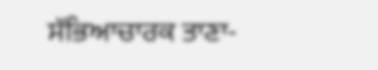ਸੱਭਿਆਚਾਰਕ ਤਾਣਾ-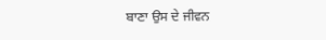ਬਾਣਾ ਉਸ ਦੇ ਜੀਵਨ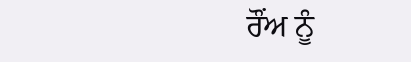ਰੌਂਅ ਨੂੰ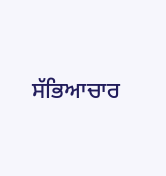ਸੱਭਿਆਚਾਰ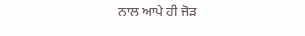ਨਾਲ ਆਪੇ ਹੀ ਜੋੜ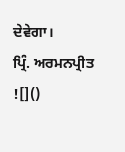ਦੇਵੇਗਾ।
ਪ੍ਰਿੰ. ਅਰਮਨਪ੍ਰੀਤ
![]()